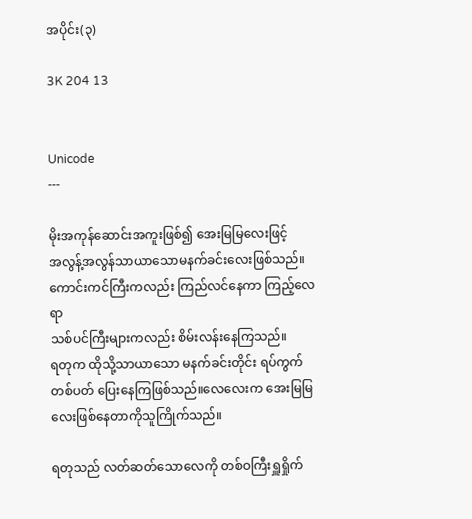အပိုင်း(၃)

3K 204 13


Unicode
---

မိုးအကုန်ဆောင်းအကူးဖြစ်၍ အေးမြမြလေးဖြင့်
အလွန့်အလွန်သာယာသောမနက်ခင်းလေးဖြစ်သည်။
ကောင်းကင်ကြီးကလည်း ကြည်လင်နေကာ ကြည့်လေရာ
သစ်ပင်ကြီးများကလည်း စိမ်းလန်းနေကြသည်။
ရတုက ထိုသို့သာ‌ယာသော မနက်ခင်းတိုင်း ရပ်ကွက်
တစ်ပတ် ပြေးနေကြဖြစ်သည်။လေလေးက အေးမြမြလေးဖြစ်နေတာကိုသူကြိုက်သည်။

ရတုသည် လတ်ဆတ်သောလေကို တစ်ဝကြီးရှူရှိုက်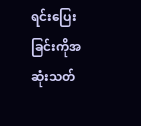ရင်းပြေးခြင်းကိုအဆုံးသတ်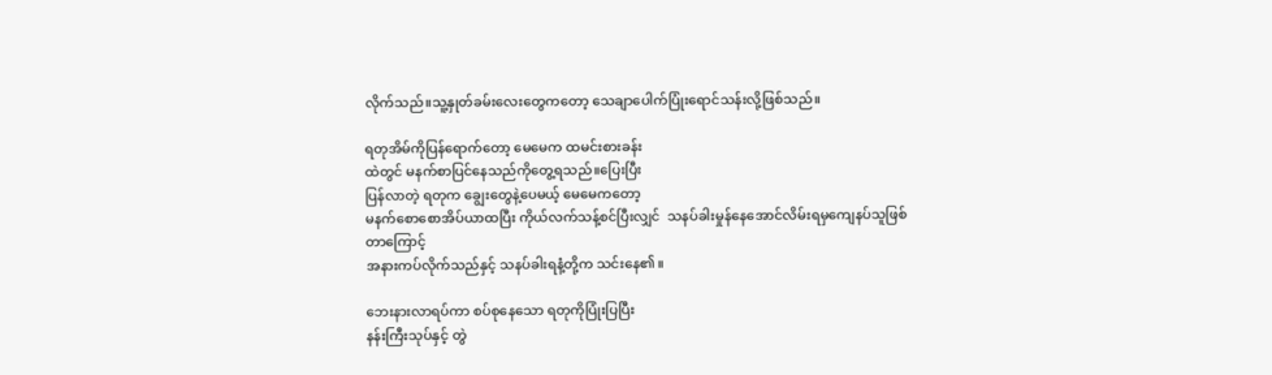လိုက်သည်။သူ့နှုတ်ခမ်းလေးတွေကတော့ သေချာပေါက်ပြုံးရောင်သန်းလို့ဖြစ်သည်။

ရတုအိမ်ကိုပြန်ရောက်တော့ မေမေက ထမင်းစားခန်း
ထဲတွင် မနက်စာပြင်နေသည်ကိုတွေ့ရသည်။ပြေးပြီး
ပြန်လာတဲ့ ရတုက ချွေးတွေနဲ့ပေမယ့် မေမေကတော့
မနက်စော‌စောအိပ်ယာထပြီး ကိုယ်လက်သန့်စင်ပြီးလျှင်  သနပ်ခါးမှုန်နေအောင်လိမ်းရမှကျေနပ်သူဖြစ်တာကြောင့်
အနားကပ်လိုက်သည်နှင့် သနပ်ခါးရနံ့တို့က သင်းနေ၏။

ဘေးနားလာရပ်ကာ စပ်စုနေသော ရတု‌ကိုပြုံးပြပြီး
နန်းကြီးသုပ်နှင့် တွဲ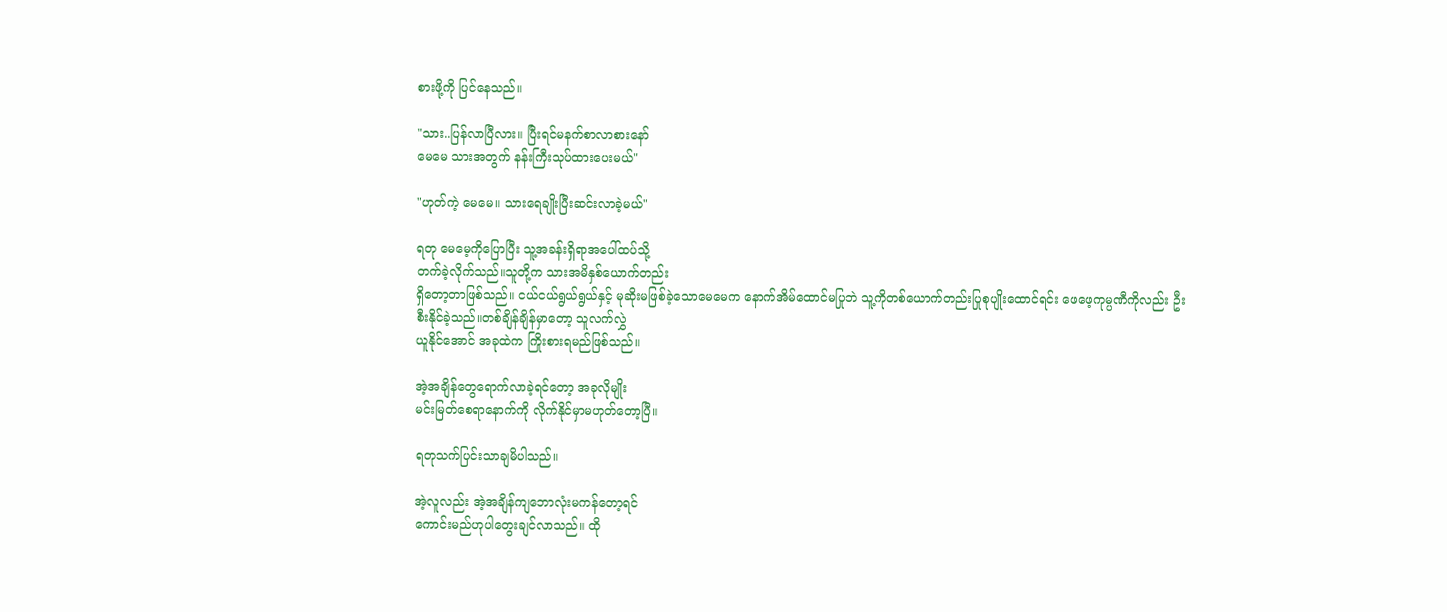စားဖို့ကို ပြင်နေသည်။

"သား..ပြန်‌လာပြီလား။ ပြီးရင်မနက်စာလာစားနော်
မေမေ သားအတွက် နန်းကြီးသုပ်ထားပေးမယ်"

"ဟုတ်ကဲ့ မေမေ။ သားရေချိုးပြီးဆင်းလာခဲ့မယ်"

ရတု မေမေ့ကိုပြောပြီး သူ့အခန်းရှိရာအပေါ်ထပ်သို့
တက်ခဲ့လိုက်သည်။သူတို့က သားအမိနှစ်ယောက်တည်း
ရှိတော့တာဖြစ်သည်။ ငယ်ငယ်ရွယ်ရွယ်နှင့် မုဆိုးမဖြစ်ခဲ့သောမေမေက နောက်အိမ်ထောင်မပြုဘဲ သူ့ကိုတစ်ယောက်တည်းပြုစုပျိုးထောင်ရင်း ဖေဖေ့ကုမ္ပဏီကိုလည်း ဦးစီးနိုင်ခဲ့သည်။တစ်ချိန်ချိန်မှာတော့ သူလက်လွှဲ
ယူနိုင်‌အောင် အခုထဲက ကြိုးစားရမည်ဖြစ်သည်။

အဲ့အချိန်တွေရောက်လာခဲ့ရင်တော့ အခုလိုမျိုး
မင်းမြတ်စေရာနောက်ကို လိုက်နိုင်မှာမဟုတ်တော့ပြီ။

ရတုသက်ပြင်းသာချမိပါသည်။

အဲ့လူလည်း အဲ့အချိန်ကျဘောလုံးမကန်တော့ရင်
ကောင်းမည်ဟုပါတွေးချင်လာသည်။ ထို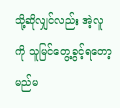သို့ဆိုလျှင်လည်း အဲ့လူကို သူမြင်တွေ့ခွင့်ရတော့မည်မ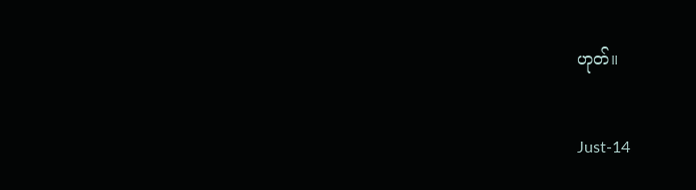ဟုတ်။

Just-14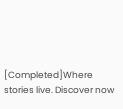[Completed]Where stories live. Discover now